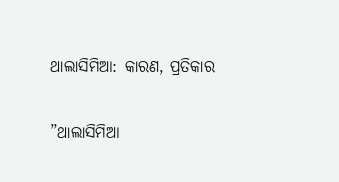ଥାଲାସିମିଆ: କାରଣ, ପ୍ରତିକାର

”ଥାଲାସିମିଆ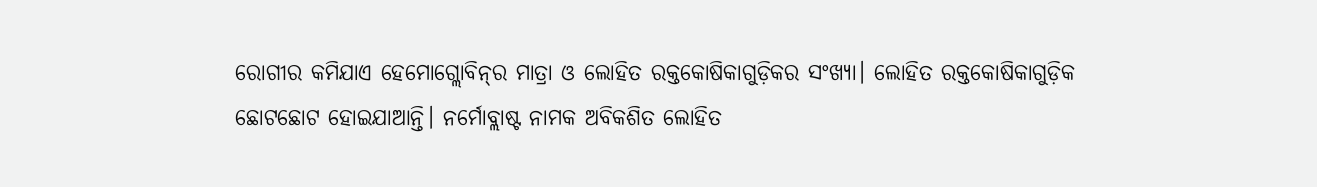ରୋଗୀର କମିଯାଏ ହେମୋଗ୍ଲୋବିନ୍‌ର ମାତ୍ରା ଓ ଲୋହିତ ରକ୍ତକୋଷିକାଗୁଡ଼ିକର ସଂଖ୍ୟା। ଲୋହିତ ରକ୍ତକୋଷିକାଗୁଡ଼ିକ ଛୋଟଛୋଟ ହୋଇଯାଆନ୍ତି। ନର୍ମୋବ୍ଲାଷ୍ଟ ନାମକ ଅବିକଶିତ ଲୋହିତ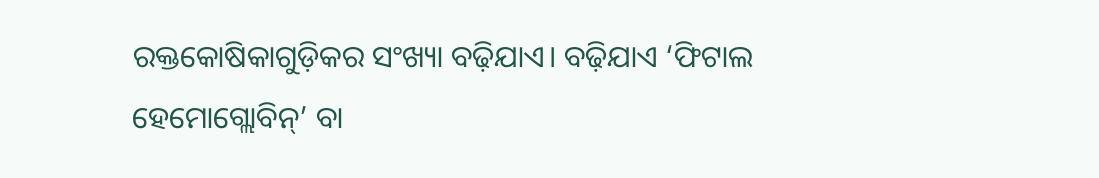ରକ୍ତକୋଷିକାଗୁଡ଼ିକର ସଂଖ୍ୟା ବଢ଼ିଯାଏ। ବଢ଼ିଯାଏ ‘ଫିଟାଲ ହେମୋଗ୍ଲୋବିନ୍‌’ ବା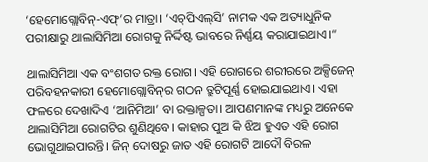‘ହେମୋଗ୍ଲୋବିନ୍‌-ଏଫ୍‌’ର ମାତ୍ରା। ‘ଏଚ୍‌ପିଏଲ୍‌ସି’ ନାମକ ଏକ ଅତ୍ୟାଧୁନିକ ପରୀକ୍ଷାରୁ ଥାଲାସିମିଆ ରୋଗକୁ ନିର୍ଦ୍ଦିଷ୍ଟ ଭାବରେ ନିର୍ଣ୍ଣୟ କରାଯାଇଥାଏ।“

ଥାଲାସିମିଆ ଏକ ବଂଶଗତ ରକ୍ତ ରୋଗ। ଏହି ରୋଗରେ ଶରୀରରେ ଅକ୍ସିଜେନ୍‌ ପରିବହନକାରୀ ହେମୋଗ୍ଲୋବିନ୍‌ର ଗଠନ ତ୍ରୁଟିପୂର୍ଣ୍ଣ ହୋଇଯାଇଥାଏ। ଏହା ଫଳରେ ଦେଖାଦିଏ ‘ଆନିମିଆ’ ବା ରକ୍ତାଳ୍ପତା। ଆପଣମାନଙ୍କ ମଧ୍ୟରୁ ଅନେକେ ଥାଲାସିମିଆ ରୋଗଟିର ଶୁଣିଥିବେ। କାହାର ପୁଅ କି ଝିଅ ହୁଏତ ଏହି ରୋଗ ଭୋଗୁଥାଇପାରନ୍ତି। ଜିନ୍‌ ଦୋଷରୁ ଜାତ ଏହି ରୋଗଟି ଆଦୌ ବିରଳ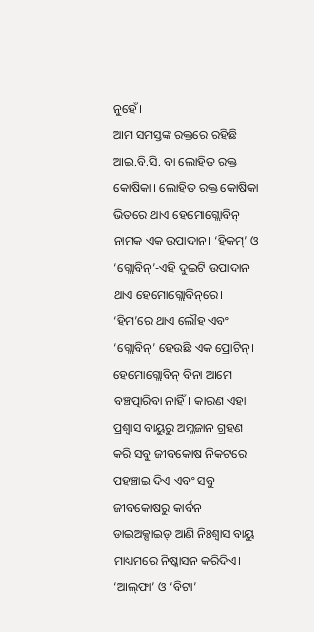ନୁହେଁ।
ଆମ ସମସ୍ତଙ୍କ ରକ୍ତରେ ରହିଛି ଆଇ.ବି.ସି. ବା ଲୋହିତ ରକ୍ତ କୋଷିକା। ଲୋହିତ ରକ୍ତ କୋଷିକା ଭିତରେ ଥାଏ ହେମୋଗ୍ଲୋବିନ୍‌ ନାମକ ଏକ ଉପାଦାନ। ‘ହିକମ୍‌’ ଓ ‘ଗ୍ଲୋବିନ୍‌’-ଏହି ଦୁଇଟି ଉପାଦାନ ଥାଏ ହେମୋଗ୍ଲୋବିନ୍‌ରେ। ‘ହିମ’ରେ ଥାଏ ଲୌହ ଏବଂ ‘ଗ୍ଲୋବିନ୍‌’ ହେଉଛି ଏକ ପ୍ରୋଟିନ୍‌। ହେମୋଗ୍ଲୋବିନ୍‌ ବିନା ଆମେ ବଞ୍ଚତ୍ପାରିବା ନାହିଁ। କାରଣ ଏହା ପ୍ରଶ୍ୱାସ ବାୟୁରୁ ଅମ୍ଳଜାନ ଗ୍ରହଣ କରି ସବୁ ଜୀବକୋଷ ନିକଟରେ ପହଞ୍ଚାଇ ଦିଏ ଏବଂ ସବୁ ଜୀବକୋଷରୁ କାର୍ବନ ଡାଇଅକ୍ସାଇଡ୍‌ ଆଣି ନିଃଶ୍ୱାସ ବାୟୁ ମାଧ୍ୟମରେ ନିଷ୍କାସନ କରିଦିଏ। ‘ଆଲ୍‌ଫା’ ଓ ‘ବିଟା’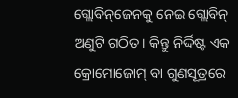ଗ୍ଲୋବିନ୍‌ଜେନକୁ ନେଇ ଗ୍ଲୋବିନ୍‌ ଅଣୁଟି ଗଠିତ। କିନ୍ତୁ ନିର୍ଦ୍ଦିଷ୍ଟ ଏକ କ୍ରୋମୋଜୋମ୍‌ ବା ଗୁଣସୂତ୍ରରେ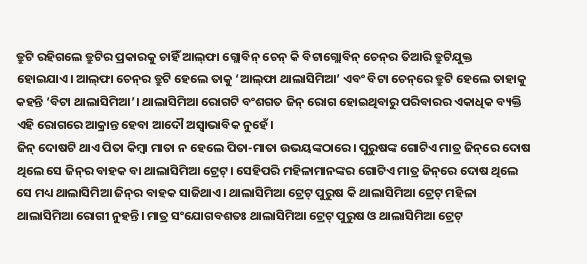ତ୍ରୁଟି ରହିଗଲେ ତ୍ରୁଟିର ପ୍ରକାରକୁ ଚାହିଁ ଆଲ୍‌ଫା ଗ୍ଲୋବିନ୍‌ ଚେନ୍‌ କି ବିଟାଗ୍ଲୋବିନ୍‌ ଚେନ୍‌ର ତିଆରି ତ୍ରୁଟିଯୁକ୍ତ ହୋଇଯାଏ। ଆଲ୍‌ଫା ଚେନ୍‌ର ତ୍ରୁଟି ହେଲେ ତାକୁ ‘ଆଲ୍‌ଫା ଥାଲାସିମିଆ’ ଏବଂ ବିଟା ଚେନ୍‌ରେ ତ୍ରୁଟି ହେଲେ ତାହାକୁ କହନ୍ତି ‘ବିଟା ଥାଲାସିମିଆ’। ଥାଲାସିମିଆ ରୋଗଟି ବଂଶଗତ ଜିନ୍‌ ରୋଗ ହୋଇଥିବାରୁ ପରିବାରର ଏକାଧିକ ବ୍ୟକ୍ତି ଏହି ରୋଗରେ ଆକ୍ରାନ୍ତ ହେବା ଆଦୌ ଅସ୍ବାଭାବିକ ନୁହେଁ।
ଜିନ୍‌ ଦୋଷଟି ଥାଏ ପିତା କିମ୍ବା ମାତା ନ ହେଲେ ପିତା-ମାତା ଉଭୟଙ୍କଠାରେ। ପୁରୁଷଙ୍କ ଗୋଟିଏ ମାତ୍ର ଜିନ୍‌ରେ ଦୋଷ ଥିଲେ ସେ ଜିନ୍‌ର ବାହକ ବା ଥାଲାସିମିଆ ଟ୍ରେଟ୍‌। ସେହିପରି ମହିଳାମାନଙ୍କର ଗୋଟିଏ ମାତ୍ର ଜିନ୍‌ରେ ଦୋଷ ଥିଲେ ସେ ମଧ୍ୟ ଥାଲାସିମିଆ ଜିନ୍‌ର ବାହକ ସାଜିଥାଏ। ଥାଲାସିମିଆ ଟ୍ରେଟ୍‌ ପୁରୁଷ କି ଥାଲାସିମିଆ ଟ୍ରେଟ୍‌ ମହିଳା ଥାଲାସିମିଆ ରୋଗୀ ନୁହନ୍ତି। ମାତ୍ର ସଂଯୋଗବଶତଃ ଥାଲାସିମିଆ ଟ୍ରେଟ୍‌ ପୁରୁଷ ଓ ଥାଲାସିମିଆ ଟ୍ରେଟ୍‌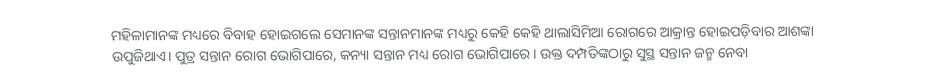ମହିଳାମାନଙ୍କ ମଧ୍ୟରେ ବିବାହ ହୋଇଗଲେ ସେମାନଙ୍କ ସନ୍ତାନମାନଙ୍କ ମଧ୍ୟରୁ କେହି କେହି ଥାଲାସିମିଆ ରୋଗରେ ଆକ୍ରାନ୍ତ ହୋଇପଡ଼ିବାର ଆଶଙ୍କା ଉପୁଜିଥାଏ। ପୁତ୍ର ସନ୍ତାନ ରୋଗ ଭୋଗିପାରେ, କନ୍ୟା ସନ୍ତାନ ମଧ୍ୟ ରୋଗ ଭୋଗିପାରେ। ଉକ୍ତ ଦମ୍ପତିଙ୍କଠାରୁ ସୁସ୍ଥ ସନ୍ତାନ ଜନ୍ମ ନେବା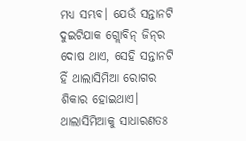ମଧ୍ୟ ସମ୍ଭବ। ଯେଉଁ ସନ୍ତାନଟି ଦୁଇଟିଯାକ ଗ୍ଲୋବିନ୍‌ ଜିନ୍‌ର ଦୋଷ ଥାଏ, ସେହି ସନ୍ତାନଟି ହିଁ ଥାଲାସିମିଆ ରୋଗର ଶିକାର ହୋଇଥାଏ।
ଥାଲାସିମିଆକୁ ସାଧାରଣତଃ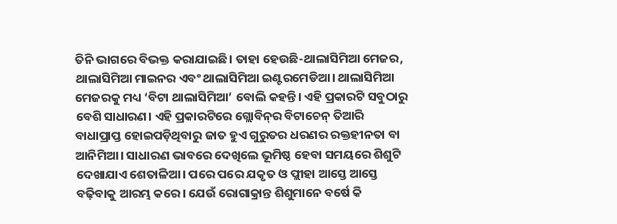ତିନି ଭାଗରେ ବିଭକ୍ତ କରାଯାଇଛି। ତାହା ହେଉଛି-ଥାଲାସିମିଆ ମେଜର, ଥାଲାସିମିଆ ମାଇନର ଏବଂ ଥାଲାସିମିଆ ଇଣ୍ଟରମେଡିଆ। ଥାଲାସିମିଆ ମେଜରକୁ ମଧ୍ୟ ‘ବିଟା ଥାଲାସିମିଆ’ ବୋଲି କହନ୍ତି। ଏହି ପ୍ରକାରଟି ସବୁଠାରୁ ବେଶି ସାଧାରଣ। ଏହି ପ୍ରକାରଟିରେ ଗ୍ଲୋବିନ୍‌ର ବିଟାଚେନ୍‌ ତିଆରି ବାଧାପ୍ରାପ୍ତ ହୋଇପଡ଼ିଥିବାରୁ ଜାତ ହୁଏ ଗୁରୁତର ଧରଣର ରକ୍ତହୀନତା ବା ଆନିମିଆ। ସାଧାରଣ ଭାବରେ ଦେଖିଲେ ଭୂମିଷ୍ଠ ହେବା ସମୟରେ ଶିଶୁଟି ଦେଖାଯାଏ ଶେତାଳିଆ। ପରେ ପରେ ଯକୃତ ଓ ପ୍ଲୀହା ଆସ୍ତେ ଆସ୍ତେ ବଢ଼ିବାକୁ ଆରମ୍ଭ କରେ। ଯେଉଁ ରୋଗାକ୍ରାନ୍ତ ଶିଶୁମାନେ ବର୍ଷେ କି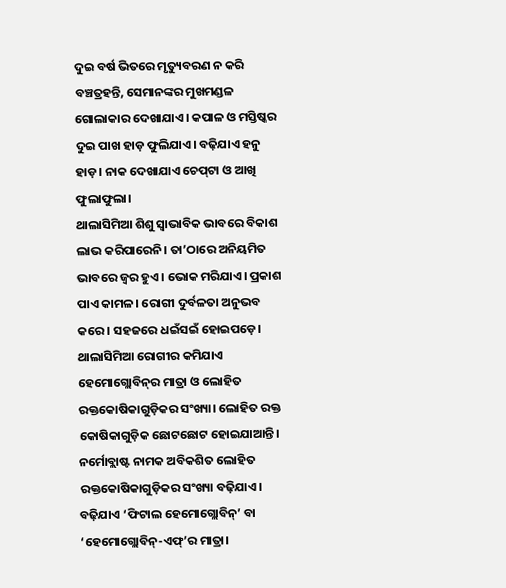ଦୁଇ ବର୍ଷ ଭିତରେ ମୃତ୍ୟୁବରଣ ନ କରି ବଞ୍ଚତ୍ରହନ୍ତି, ସେମାନଙ୍କର ମୁଖମଣ୍ଡଳ ଗୋଲାକାର ଦେଖାଯାଏ। କପାଳ ଓ ମସ୍ତିଷ୍କର ଦୁଇ ପାଖ ହାଡ଼ ଫୁଲିଯାଏ। ବଢ଼ିଯାଏ ହନୁ ହାଡ଼। ନାକ ଦେଖାଯାଏ ଚେପ୍‌ଟା ଓ ଆଖି ଫୁଲାଫୁଲା।
ଥାଲାସିମିଆ ଶିଶୁ ସ୍ବାଭାବିକ ଭାବରେ ବିକାଶ ଲାଭ କରିପାରେନି। ତା’ଠାରେ ଅନିୟମିତ ଭାବରେ ଜ୍ୱର ହୁଏ। ଭୋକ ମରିଯାଏ। ପ୍ରକାଶ ପାଏ କାମଳ। ରୋଗୀ ଦୁର୍ବଳତା ଅନୁଭବ କରେ। ସହଜରେ ଧଇଁସଇଁ ହୋଇପଡ଼େ।
ଥାଲାସିମିଆ ରୋଗୀର କମିଯାଏ ହେମୋଗ୍ଲୋବିନ୍‌ର ମାତ୍ରା ଓ ଲୋହିତ ରକ୍ତକୋଷିକାଗୁଡ଼ିକର ସଂଖ୍ୟା। ଲୋହିତ ରକ୍ତ କୋଷିକାଗୁଡ଼ିକ ଛୋଟଛୋଟ ହୋଇଯାଆନ୍ତି। ନର୍ମୋବ୍ଲାଷ୍ଟ ନାମକ ଅବିକଶିତ ଲୋହିତ ରକ୍ତକୋଷିକାଗୁଡ଼ିକର ସଂଖ୍ୟା ବଢ଼ିଯାଏ। ବଢ଼ିଯାଏ ‘ଫିଟାଲ ହେମୋଗ୍ଲୋବିନ୍‌’ ବା ‘ହେମୋଗ୍ଲୋବିନ୍‌-ଏଫ୍‌’ର ମାତ୍ରା।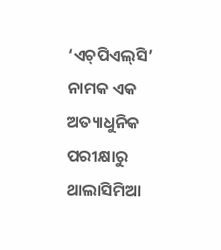‘ଏଚ୍‌ପିଏଲ୍‌ସି’ ନାମକ ଏକ ଅତ୍ୟାଧୁନିକ ପରୀକ୍ଷାରୁ ଥାଲାସିମିଆ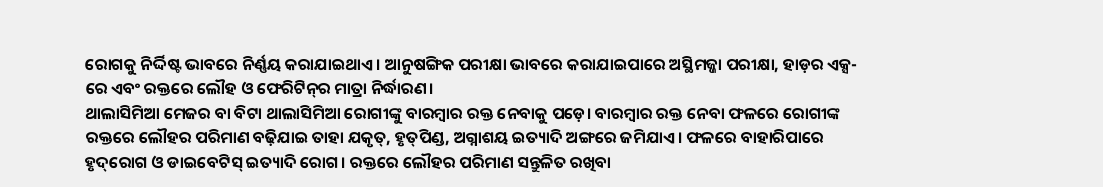ରୋଗକୁ ନିର୍ଦ୍ଦିଷ୍ଟ ଭାବରେ ନିର୍ଣ୍ଣୟ କରାଯାଇଥାଏ। ଆନୁଷଙ୍ଗିକ ପରୀକ୍ଷା ଭାବରେ କରାଯାଇପାରେ ଅସ୍ଥିମଜ୍ଜା ପରୀକ୍ଷା, ହାଡ଼ର ଏକ୍ସ-ରେ ଏବଂ ରକ୍ତରେ ଲୌହ ଓ ଫେରିଟିନ୍‌ର ମାତ୍ରା ନିର୍ଦ୍ଧାରଣ।
ଥାଲାସିମିଆ ମେଜର ବା ବିଟା ଥାଲାସିମିଆ ରୋଗୀଙ୍କୁ ବାରମ୍ବାର ରକ୍ତ ନେବାକୁ ପଡ଼େ। ବାରମ୍ବାର ରକ୍ତ ନେବା ଫଳରେ ରୋଗୀଙ୍କ ରକ୍ତରେ ଲୌହର ପରିମାଣ ବଢ଼ିଯାଇ ତାହା ଯକୃତ୍‌, ହୃତ୍‌ପିଣ୍ଡ, ଅଗ୍ନାଶୟ ଇତ୍ୟାଦି ଅଙ୍ଗରେ ଜମିଯାଏ। ଫଳରେ ବାହାରିପାରେ ହୃଦ୍‌ରୋଗ ଓ ଡାଇବେଟିସ୍‌ ଇତ୍ୟାଦି ରୋଗ। ରକ୍ତରେ ଲୌହର ପରିମାଣ ସନ୍ତୁଳିତ ରଖିବା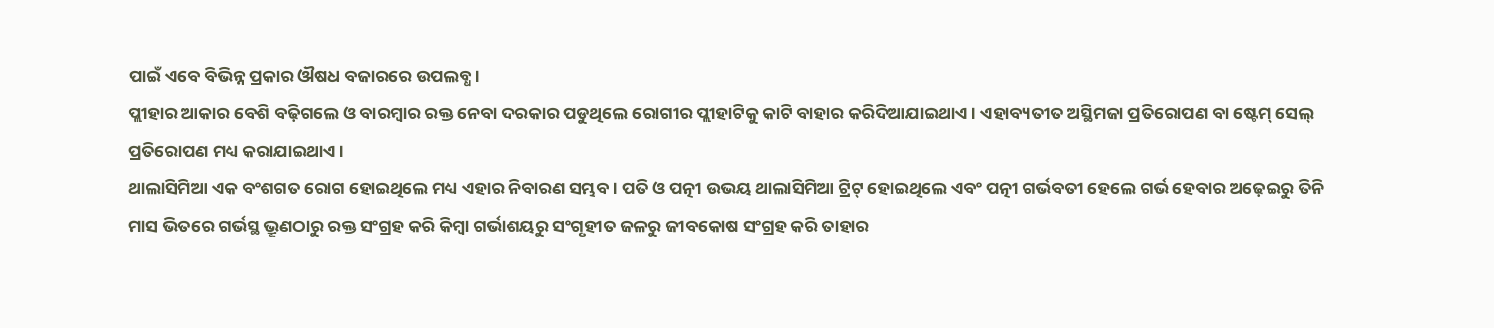ପାଇଁ ଏବେ ବିଭିନ୍ନ ପ୍ରକାର ଔଷଧ ବଜାରରେ ଉପଲବ୍ଧ।
ପ୍ଲୀହାର ଆକାର ବେଶି ବଢ଼ିଗଲେ ଓ ବାରମ୍ବାର ରକ୍ତ ନେବା ଦରକାର ପଡୁଥିଲେ ରୋଗୀର ପ୍ଲୀହାଟିକୁ କାଟି ବାହାର କରିଦିଆଯାଇଥାଏ। ଏହାବ୍ୟତୀତ ଅସ୍ଥିମଜା ପ୍ରତିରୋପଣ ବା ଷ୍ଟେମ୍‌ ସେଲ୍‌ ପ୍ରତିରୋପଣ ମଧ୍ୟ କରାଯାଇଥାଏ।
ଥାଲାସିମିଆ ଏକ ବଂଶଗତ ରୋଗ ହୋଇଥିଲେ ମଧ୍ୟ ଏହାର ନିବାରଣ ସମ୍ଭବ। ପତି ଓ ପତ୍ନୀ ଉଭୟ ଥାଲାସିମିଆ ଟ୍ରିଟ୍‌ ହୋଇଥିଲେ ଏବଂ ପତ୍ନୀ ଗର୍ଭବତୀ ହେଲେ ଗର୍ଭ ହେବାର ଅଢ଼େଇରୁ ତିନି ମାସ ଭିତରେ ଗର୍ଭସ୍ଥ ଭ୍ରୂଣଠାରୁ ରକ୍ତ ସଂଗ୍ରହ କରି କିମ୍ବା ଗର୍ଭାଶୟରୁ ସଂଗୃହୀତ ଜଳରୁ ଜୀବକୋଷ ସଂଗ୍ରହ କରି ତାହାର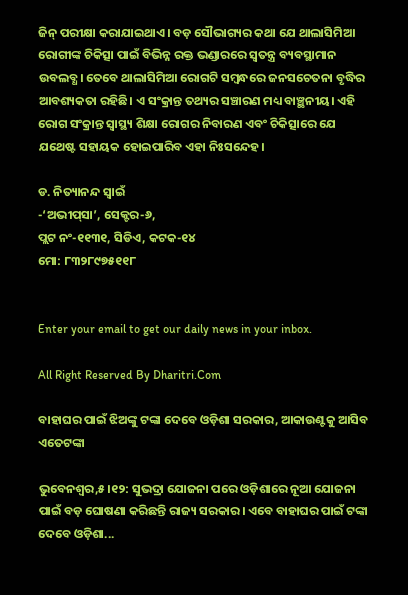ଜିନ୍‌ ପରୀକ୍ଷା କରାଯାଇଥାଏ। ବଡ଼ ସୌଭାଗ୍ୟର କଥା ଯେ ଥାଲାସିମିଆ ରୋଗୀଙ୍କ ଚିକିତ୍ସା ପାଇଁ ବିଭିନ୍ନ ରକ୍ତ ଭଣ୍ଡାରରେ ସ୍ବତନ୍ତ୍ର ବ୍ୟବସ୍ଥାମାନ ଉବଲବ୍ଧ। ତେବେ ଥାଲାସିମିଆ ରୋଗଟି ସମ୍ବନ୍ଧରେ ଜନସଚେତନା ବୃଦ୍ଧିର ଆବଶ୍ୟକତା ରହିଛି। ଏ ସଂକ୍ରାନ୍ତ ତଥ୍ୟର ସଞ୍ଚାରଣ ମଧ୍ୟ ବାଞ୍ଛନୀୟ। ଏହି ରୋଗ ସଂକ୍ରାନ୍ତ ସ୍ବାସ୍ଥ୍ୟ ଶିକ୍ଷା ରୋଗର ନିବାରଣ ଏବଂ ଚିକିତ୍ସାରେ ଯେ ଯଥେଷ୍ଟ ସହାୟକ ହୋଇପାରିବ ଏହା ନିଃସନ୍ଦେହ।

ଡ. ନିତ୍ୟାନନ୍ଦ ସ୍ବାଇଁ
-‘ଅଭୀପ୍‌ସା’, ସେକ୍ଟର-୬,
ପ୍ଲଟ ନଂ-୧୧୩୧, ସିଡିଏ, କଟକ-୧୪
ମୋ: ୮୩୨୮୯୭୫୧୧୮


Enter your email to get our daily news in your inbox.

All Right Reserved By Dharitri.Com

ବାହାଘର ପାଇଁ ଝିଅଙ୍କୁ ଟଙ୍କା ଦେବେ ଓଡ଼ିଶା ସରକାର, ଆକାଉଣ୍ଟକୁ ଆସିବ ଏତେଟଙ୍କା

ଭୁବେନଶ୍ୱର,୫।୧୨: ସୁଭଦ୍ରା ଯୋଜନା ପରେ ଓଡ଼ିଶାରେ ନୂଆ ଯୋଜନା ପାଇଁ ବଡ଼ ଘୋଷଣା କରିଛନ୍ତି ରାଜ୍ୟ ସରକାର। ଏବେ ବାହାଘର ପାଇଁ ଟଙ୍କା ଦେବେ ଓଡ଼ିଶା...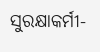ସୁରକ୍ଷାକର୍ମୀ-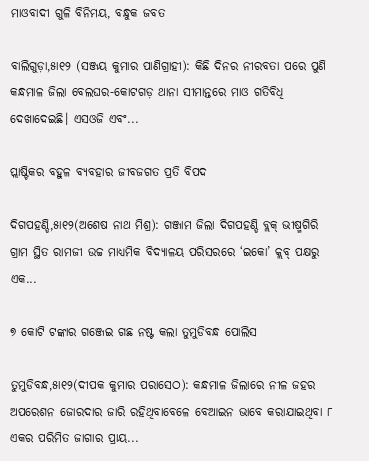ମାଓବାଦୀ ଗୁଳି ବିନିମୟ, ବନ୍ଧୁକ ଜବତ

ବାଲିଗୁଡ଼ା,୫ା୧୨ (ସଞ୍ଜୟ କୁମାର ପାଣିଗ୍ରାହୀ): କିଛି ଦିନର ନୀରବତା ପରେ ପୁଣି କନ୍ଧମାଳ ଜିଲା ବେଲଘର-କୋଟଗଡ଼ ଥାନା ସୀମାନ୍ତରେ ମାଓ ଗତିବିଧି ଦେଖାଦେଇଛି। ଏସଓଜି ଏବଂ...

ପ୍ଲାଷ୍ଟିକର ବହୁଳ ବ୍ୟବହାର ଜୀବଜଗତ ପ୍ରତି ବିପଦ

ଦିଗପହଣ୍ଡି,୫ା୧୨(ଅଶେଷ ନାଥ ମିଶ୍ର): ଗଞ୍ଜାମ ଜିଲା ଦିଗପହଣ୍ଡି ବ୍ଲକ୍‌ ଭୀଷ୍ମଗିରି ଗ୍ରାମ ସ୍ଥିତ ରାମଜୀ ଉଚ୍ଚ ମାଧ୍ୟମିକ ବିଦ୍ୟାଳୟ ପରିସରରେ ‘ଇକୋ’ କ୍ଲବ୍‌ ପକ୍ଷରୁ ଏକ...

୭ କୋଟି ଟଙ୍କାର ଗଞ୍ଜେଇ ଗଛ ନଷ୍ଟ କଲା ତୁମୁଡିବନ୍ଧ ପୋଲିସ

ତୁମୁଡିବନ୍ଧ,୫ା୧୨(ଦୀପକ କୁମାର ପରାସେଠ): କନ୍ଧମାଳ ଜିଲାରେ ନୀଳ ଜହର ଅପରେଶନ ଜୋରଦାର ଜାରି ରହିଥିବାବେଳେ ବେଆଇନ ଭାବେ କରାଯାଇଥିବା ୮ ଏକର ପରିମିତ ଜାଗାର ପ୍ରାୟ...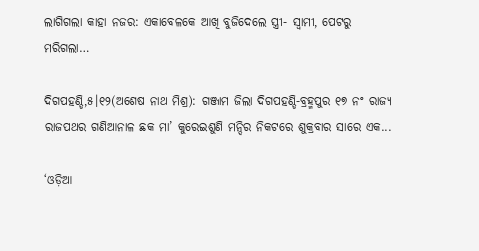ଲାଗିଗଲା କାହା ନଜର: ଏକାବେଳକେ ଆଖି ବୁଜିଦେଲେ ସ୍ତ୍ରୀ- ସ୍ବାମୀ, ପେଟରୁ ମରିଗଲା…

ଦିଗପହଣ୍ଡି,୫।୧୨(ଅଶେଷ ନାଥ ମିଶ୍ର): ଗଞ୍ଜାମ ଜିଲା ଦିଗପହଣ୍ଡି-ବ୍ରହ୍ମପୁର ୧୭ ନଂ ରାଜ୍ୟ ରାଜପଥର ଗଣିଆନାଳ ଛକ ମା’ କୁରେଇଶୁଣି ମନ୍ଦିର ନିକଟରେ ଶୁକ୍ରବାର ସାରେ ଏକ...

‘ଓଡ଼ିଆ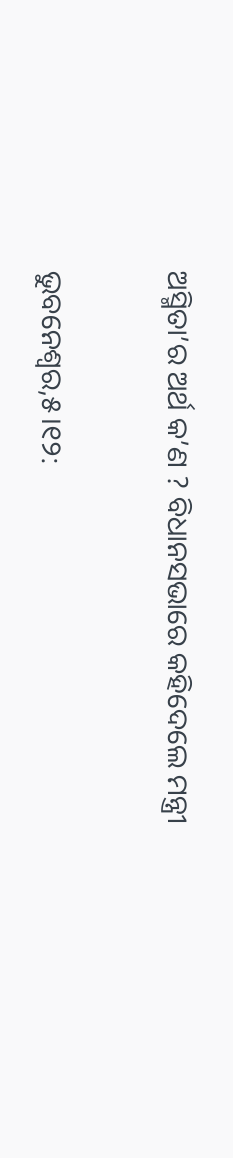ଅସ୍ମିତା’ର ଅର୍ଥ କ’ଣ ? ବିଧାନସଭାରେ କହିଦେଲେ ମନ୍ତ୍ରୀ

ଭୁବନେଶ୍ୱର,୫।୧୨: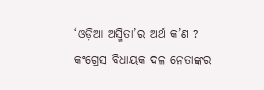‘ଓଡ଼ିଆ ଅସ୍ମିତା’ର ଅର୍ଥ କ’ଣ ? କଂଗ୍ରେସ ବିଧାୟକ ଦଳ ନେତାଙ୍କର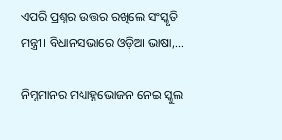ଏପରି ପ୍ରଶ୍ନର ଉତ୍ତର ରଖିଲେ ସଂସ୍କୃତି ମନ୍ତ୍ରୀ। ବିଧାନସଭାରେ ଓଡ଼ିଆ ଭାଷା,...

ନିମ୍ନମାନର ମଧ୍ୟାହ୍ନଭୋଜନ ନେଇ ସ୍କୁଲ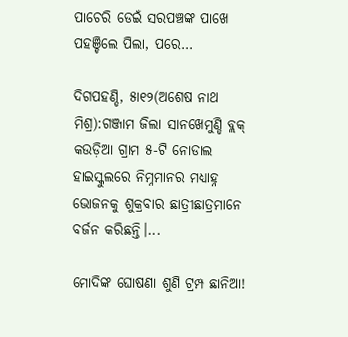ପାଚେରି ଡେଇଁ ସରପଞ୍ଚଙ୍କ ପାଖେ ପହଞ୍ଚିଲେ ପିଲା, ପରେ…

ଦିଗପହଣ୍ଡି, ୫ା୧୨(ଅଶେଷ ନାଥ ମିଶ୍ର):ଗଞ୍ଜାମ ଜିଲା ସାନଖେମୁଣ୍ଡି ବ୍ଲକ୍‌ କଉଡ଼ିଆ ଗ୍ରାମ ୫-ଟି ନୋଡାଲ ହାଇସ୍କୁଲରେ ନିମ୍ନମାନର ମଧ୍ୟାହ୍ନ ଭୋଜନକୁ ଶୁକ୍ରବାର ଛାତ୍ରୀଛାତ୍ରମାନେ ବର୍ଜନ କରିଛନ୍ତି।...

ମୋଦିଙ୍କ ଘୋଷଣା ଶୁଣି ଟ୍ରମ୍ପ ଛାନିଆ!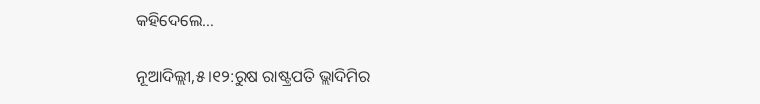କହିଦେଲେ…

ନୂଆଦିଲ୍ଲୀ,୫।୧୨:ରୁଷ ରାଷ୍ଟ୍ରପତି ଭ୍ଲାଦିମିର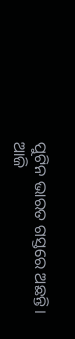ପୁଟିନ ଭାରତ ଗସ୍ତରେ ଅଛନ୍ତି। ଆଜି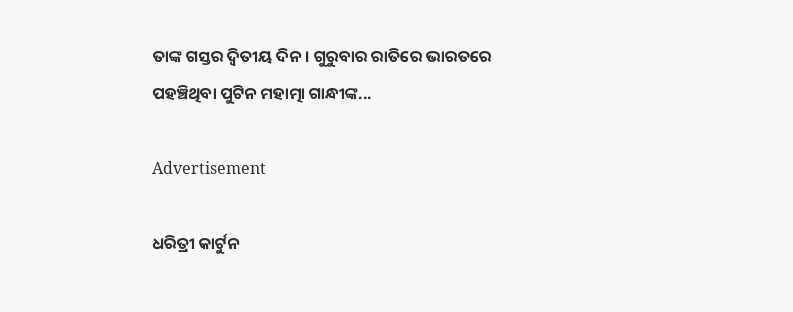ତାଙ୍କ ଗସ୍ତର ଦ୍ୱିତୀୟ ଦିନ। ଗୁରୁବାର ରାତିରେ ଭାରତରେ ପହଞ୍ଚିଥିବା ପୁଟିନ ମହାତ୍ମା ଗାନ୍ଧୀଙ୍କ...

Advertisement

ଧରିତ୍ରୀ କାର୍ଟୁନ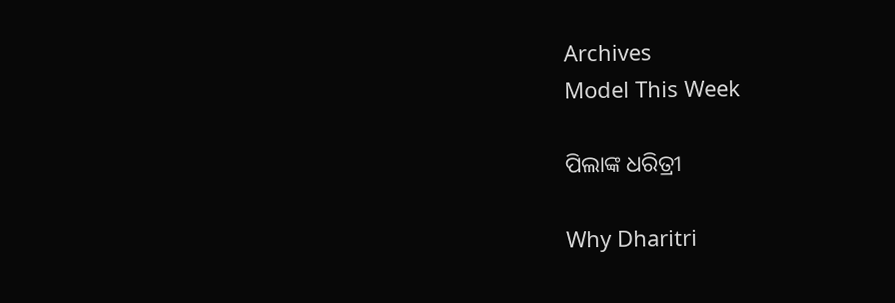Archives
Model This Week

ପିଲାଙ୍କ ଧରିତ୍ରୀ

Why Dharitri